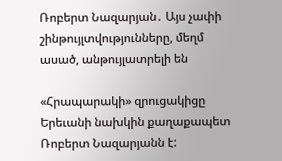Ռոբերտ Նազարյան․ Այս չափի շինթույլտվությունները, մեղմ ասած, անթույլատրելի են

«Հրապարակի» զրուցակիցը Երեւանի նախկին քաղաքապետ Ռոբերտ Նազարյանն է: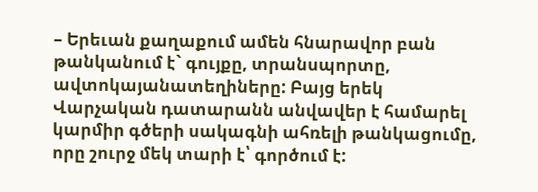– Երեւան քաղաքում ամեն հնարավոր բան թանկանում է` գույքը, տրանսպորտը, ավտոկայանատեղիները: Բայց երեկ Վարչական դատարանն անվավեր է համարել կարմիր գծերի սակագնի ահռելի թանկացումը, որը շուրջ մեկ տարի է՝ գործում է: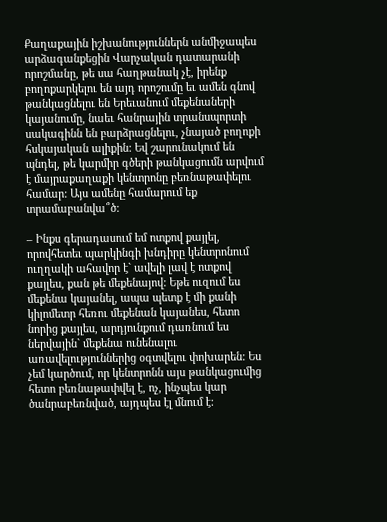Քաղաքային իշխանություններն անմիջապես արձագանքեցին Վարչական դատարանի որոշմանը, թե սա հաղթանակ չէ, իրենք բողոքարկելու են այդ որոշումը եւ ամեն գնով թանկացնելու են Երեւանում մեքենաների կայանումը, նաեւ հանրային տրանսպորտի սակագինն են բարձրացնելու, չնայած բողոքի հսկայական ալիքին: Եվ շարունակում են պնդել, թե կարմիր գծերի թանկացումն արվում է մայրաքաղաքի կենտրոնը բեռնաթափելու համար: Այս ամենը համարում եք տրամաբանվա՞ծ:

– Ինքս գերադասում եմ ոտքով քայլել, որովհետեւ պարկինգի խնդիրը կենտրոնում ուղղակի ահավոր է` ավելի լավ է ոտքով քայլես, քան թե մեքենայով: Եթե ուզում ես մեքենա կայանել, ապա պետք է մի քանի կիլոմետր հեռու մեքենան կայանես, հետո նորից քայլես, արդյունքում դառնում ես ներվային` մեքենա ունենալու առավելություններից օգտվելու փոխարեն: Ես չեմ կարծում, որ կենտրոնն այս թանկացումից հետո բեռնաթափվել է, ոչ, ինչպես կար ծանրաբեռնված, այդպես էլ մնում է: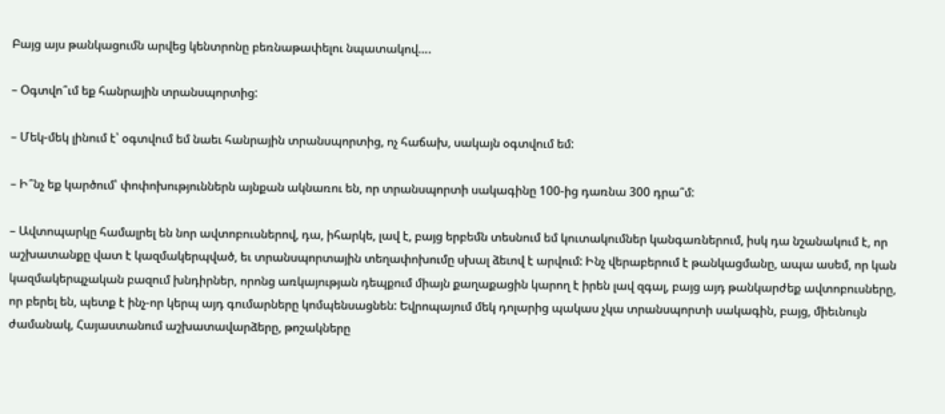Բայց այս թանկացումն արվեց կենտրոնը բեռնաթափելու նպատակով….

– Օգտվո՞ւմ եք հանրային տրանսպորտից:

– Մեկ-մեկ լինում է՝ օգտվում եմ նաեւ հանրային տրանսպորտից, ոչ հաճախ, սակայն օգտվում եմ:

– Ի՞նչ եք կարծում՝ փոփոխություններն այնքան ակնառու են, որ տրանսպորտի սակագինը 100-ից դառնա 300 դրա՞մ:

– Ավտոպարկը համալրել են նոր ավտոբուսներով, դա, իհարկե, լավ է, բայց երբեմն տեսնում եմ կուտակումներ կանգառներում, իսկ դա նշանակում է, որ աշխատանքը վատ է կազմակերպված, եւ տրանսպորտային տեղափոխումը սխալ ձեւով է արվում: Ինչ վերաբերում է թանկացմանը, ապա ասեմ, որ կան կազմակերպչական բազում խնդիրներ, որոնց առկայության դեպքում միայն քաղաքացին կարող է իրեն լավ զգալ, բայց այդ թանկարժեք ավտոբուսները, որ բերել են, պետք է ինչ-որ կերպ այդ գումարները կոմպենսացնեն: Եվրոպայում մեկ դոլարից պակաս չկա տրանսպորտի սակագին, բայց, միեւնույն ժամանակ, Հայաստանում աշխատավարձերը, թոշակները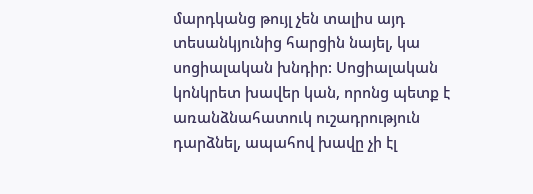մարդկանց թույլ չեն տալիս այդ տեսանկյունից հարցին նայել, կա սոցիալական խնդիր: Սոցիալական կոնկրետ խավեր կան, որոնց պետք է առանձնահատուկ ուշադրություն դարձնել, ապահով խավը չի էլ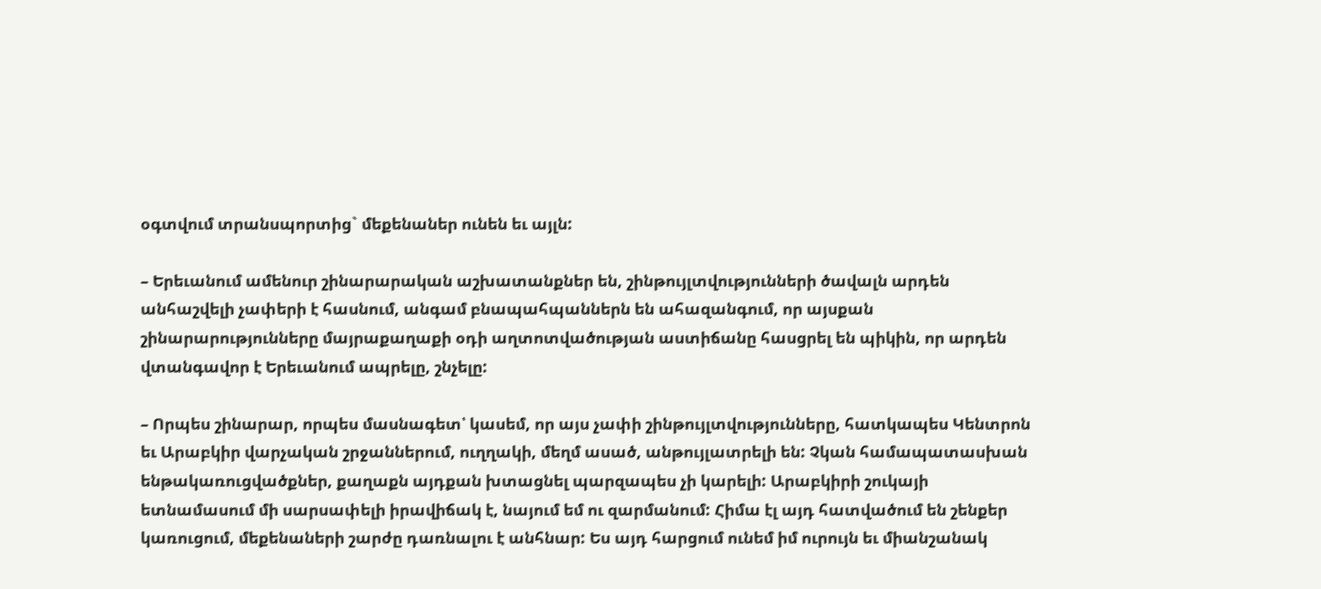օգտվում տրանսպորտից` մեքենաներ ունեն եւ այլն:

– Երեւանում ամենուր շինարարական աշխատանքներ են, շինթույլտվությունների ծավալն արդեն անհաշվելի չափերի է հասնում, անգամ բնապահպաններն են ահազանգում, որ այսքան շինարարությունները մայրաքաղաքի օդի աղտոտվածության աստիճանը հասցրել են պիկին, որ արդեն վտանգավոր է Երեւանում ապրելը, շնչելը:

– Որպես շինարար, որպես մասնագետ՝ կասեմ, որ այս չափի շինթույլտվությունները, հատկապես Կենտրոն եւ Արաբկիր վարչական շրջաններում, ուղղակի, մեղմ ասած, անթույլատրելի են: Չկան համապատասխան ենթակառուցվածքներ, քաղաքն այդքան խտացնել պարզապես չի կարելի: Արաբկիրի շուկայի ետնամասում մի սարսափելի իրավիճակ է, նայում եմ ու զարմանում: Հիմա էլ այդ հատվածում են շենքեր կառուցում, մեքենաների շարժը դառնալու է անհնար: Ես այդ հարցում ունեմ իմ ուրույն եւ միանշանակ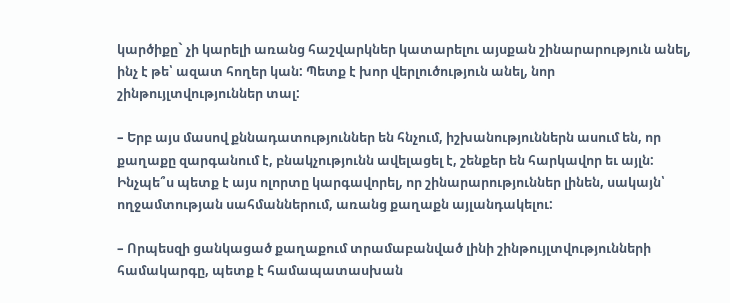կարծիքը` չի կարելի առանց հաշվարկներ կատարելու այսքան շինարարություն անել, ինչ է թե՝ ազատ հողեր կան: Պետք է խոր վերլուծություն անել, նոր շինթույլտվություններ տալ:

– Երբ այս մասով քննադատություններ են հնչում, իշխանություններն ասում են, որ քաղաքը զարգանում է, բնակչությունն ավելացել է, շենքեր են հարկավոր եւ այլն: Ինչպե՞ս պետք է այս ոլորտը կարգավորել, որ շինարարություններ լինեն, սակայն՝ ողջամտության սահմաններում, առանց քաղաքն այլանդակելու:

– Որպեսզի ցանկացած քաղաքում տրամաբանված լինի շինթույլտվությունների համակարգը, պետք է համապատասխան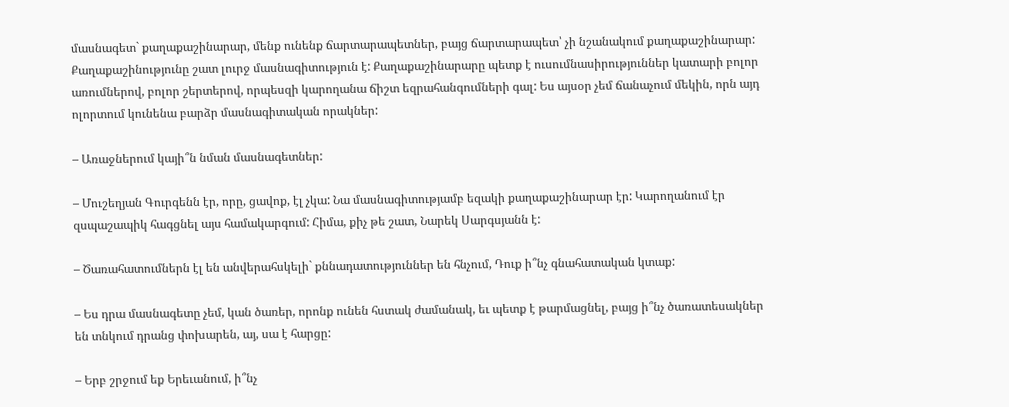մասնագետ` քաղաքաշինարար, մենք ունենք ճարտարապետներ, բայց ճարտարապետ՝ չի նշանակում քաղաքաշինարար: Քաղաքաշինությունը շատ լուրջ մասնագիտություն է: Քաղաքաշինարարը պետք է ուսումնասիրություններ կատարի բոլոր առումներով, բոլոր շերտերով, որպեսզի կարողանա ճիշտ եզրահանգումների գալ: Ես այսօր չեմ ճանաչում մեկին, որն այդ ոլորտում կունենա բարձր մասնագիտական որակներ:

– Առաջներում կայի՞ն նման մասնագետներ:

– Մուշեղյան Գուրգենն էր, որը, ցավոք, էլ չկա: Նա մասնագիտությամբ եզակի քաղաքաշինարար էր: Կարողանում էր զսպաշապիկ հագցնել այս համակարգում: Հիմա, քիչ թե շատ, Նարեկ Սարգսյանն է:

– Ծառահատումներն էլ են անվերահսկելի` քննադատություններ են հնչում, Դուք ի՞նչ գնահատական կտաք:

– Ես դրա մասնագետը չեմ, կան ծառեր, որոնք ունեն հստակ ժամանակ, եւ պետք է թարմացնել, բայց ի՞նչ ծառատեսակներ են տնկում դրանց փոխարեն, այ, սա է հարցը:

– Երբ շրջում եք Երեւանում, ի՞նչ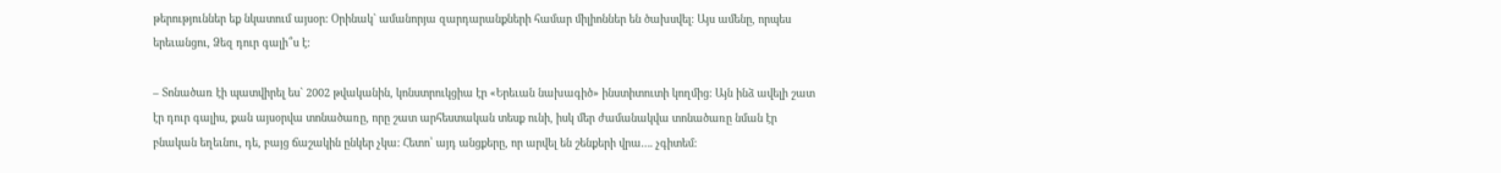թերություններ եք նկատում այսօր: Օրինակ` ամանորյա զարդարանքների համար միլիոններ են ծախսվել: Այս ամենը, որպես երեւանցու, Ձեզ դուր գալի՞ս է:

– Տոնածառ էի պատվիրել ես` 2002 թվականին, կոնստրուկցիա էր «Երեւան նախագիծ» ինստիտուտի կողմից: Այն ինձ ավելի շատ էր դուր գալիս, քան այսօրվա տոնածառը, որը շատ արհեստական տեսք ունի, իսկ մեր ժամանակվա տոնածառը նման էր բնական եղեւնու, դե, բայց ճաշակին ընկեր չկա: Հետո՝ այդ անցքերը, որ արվել են շենքերի վրա…. չգիտեմ: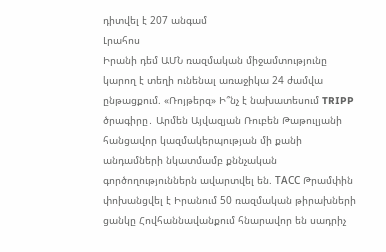դիտվել է 207 անգամ
Լրահոս
Իրանի դեմ ԱՄՆ ռազմական միջամտությունը կարող է տեղի ունենալ առաջիկա 24 ժամվա ընթացքում. «Ռոյթերզ» Ի՞նչ է նախատեսում TRIPP ծրագիրը․ Արմեն Այվազյան Ռուբեն Թաթուլյանի հանցավոր կազմակերպության մի քանի անդամների նկատմամբ քննչական գործողություններն ավարտվել են. ТАСС Թրամփին փոխանցվել է Իրանում 50 ռազմական թիրախների ցանկը Հովհաննավանքում հնարավոր են սադրիչ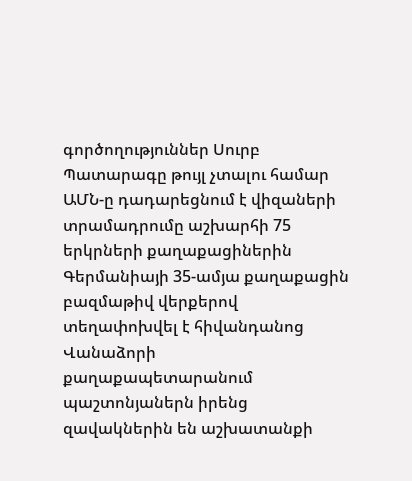գործողություններ Սուրբ Պատարագը թույլ չտալու համար ԱՄՆ-ը դադարեցնում է վիզաների տրամադրումը աշխարհի 75 երկրների քաղաքացիներին Գերմանիայի 35-ամյա քաղաքացին բազմաթիվ վերքերով տեղափոխվել է հիվանդանոց Վանաձորի քաղաքապետարանում պաշտոնյաներն իրենց զավակներին են աշխատանքի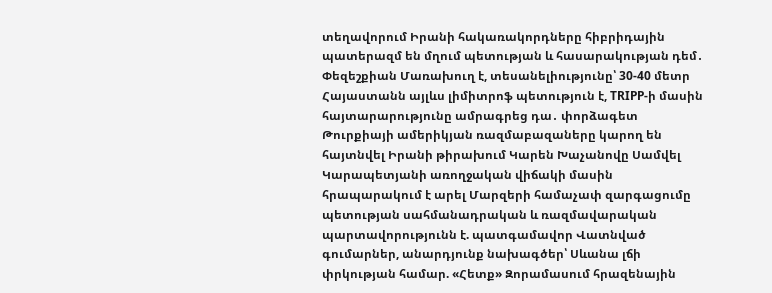տեղավորում Իրանի հակառակորդները հիբրիդային պատերազմ են մղում պետության և հասարակության դեմ․ Փեզեշքիան Մառախուղ է, տեսանելիությունը՝ 30-40 մետր Հայաստանն այլևս լիմիտրոֆ պետություն է, TRIPP-ի մասին հայտարարությունը ամրագրեց դա․ փորձագետ Թուրքիայի ամերիկյան ռազմաբազաները կարող են հայտնվել Իրանի թիրախում Կարեն Խաչանովը Սամվել Կարապետյանի առողջական վիճակի մասին հրապարակում է արել Մարզերի համաչափ զարգացումը պետության սահմանադրական և ռազմավարական պարտավորությունն է. պատգամավոր Վատնված գումարներ, անարդյունք նախագծեր՝ Սևանա լճի փրկության համար. «Հետք» Զորամասում հրազենային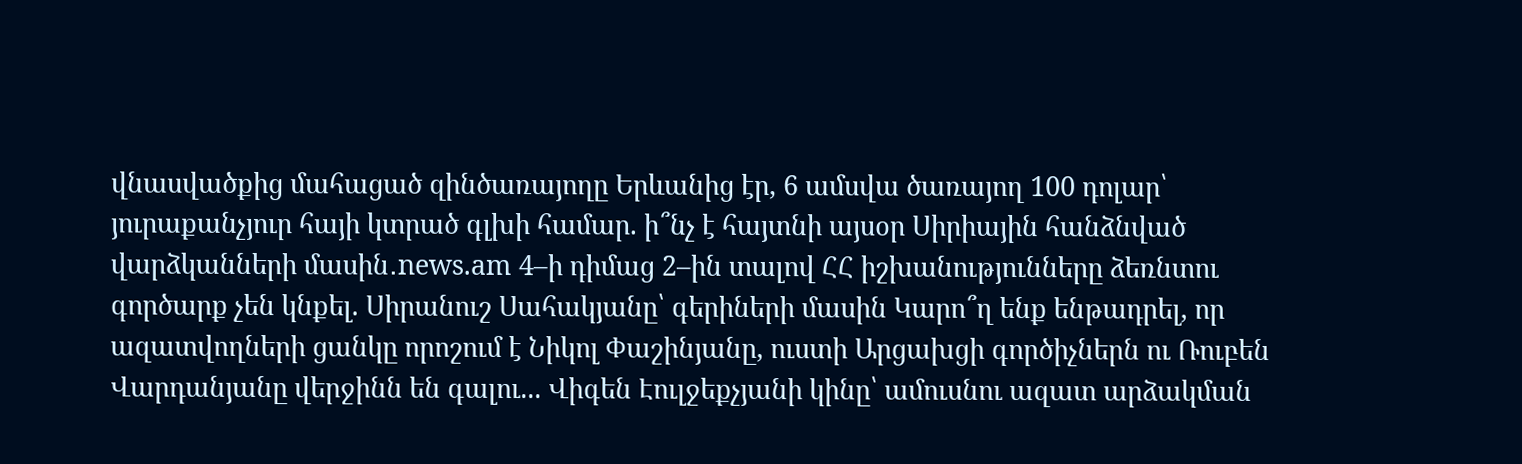վնասվածքից մահացած զինծառայողը Երևանից էր, 6 ամսվա ծառայող 100 դոլար՝ յուրաքանչյուր հայի կտրած գլխի համար. ի՞նչ է հայտնի այսօր Սիրիային հանձնված վարձկանների մասին․news.am 4–ի դիմաց 2–ին տալով ՀՀ իշխանությունները ձեռնտու գործարք չեն կնքել. Սիրանուշ Սահակյանը՝ գերիների մասին Կարո՞ղ ենք ենթադրել, որ ազատվողների ցանկը որոշում է Նիկոլ Փաշինյանը, ուստի Արցախցի գործիչներն ու Ռուբեն Վարդանյանը վերջինն են գալու... Վիգեն Էուլջեքչյանի կինը՝ ամուսնու ազատ արձակման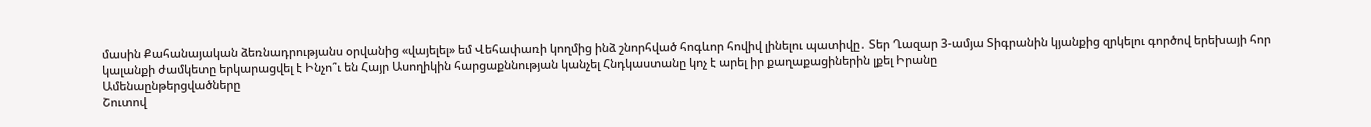մասին Քահանայական ձեռնադրությանս օրվանից «վայելել» եմ Վեհափառի կողմից ինձ շնորհված հոգևոր հովիվ լինելու պատիվը․ Տեր Ղազար 3-ամյա Տիգրանին կյանքից զրկելու գործով երեխայի հոր կալանքի ժամկետը երկարացվել է Ինչո՞ւ են Հայր Ասողիկին հարցաքննության կանչել Հնդկաստանը կոչ է արել իր քաղաքացիներին լքել Իրանը
Ամենաընթերցվածները
Շուտով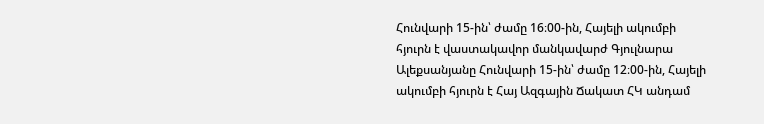Հունվարի 15-ին՝ ժամը 16։00-ին, Հայելի ակումբի հյուրն է վաստակավոր մանկավարժ Գյուլնարա Ալեքսանյանը Հունվարի 15-ին՝ ժամը 12։00-ին, Հայելի ակումբի հյուրն է Հայ Ազգային Ճակատ ՀԿ անդամ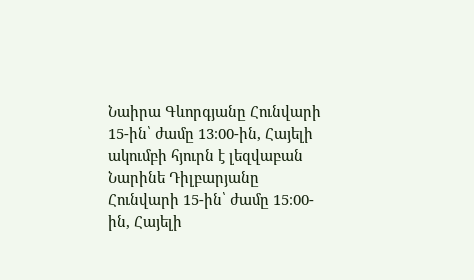Նաիրա Գևորգյանը Հունվարի 15-ին՝ ժամը 13։00-ին, Հայելի ակումբի հյուրն է լեզվաբան Նարինե Դիլբարյանը Հունվարի 15-ին՝ ժամը 15։00-ին, Հայելի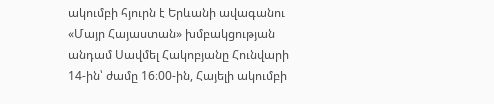ակումբի հյուրն է Երևանի ավագանու «Մայր Հայաստան» խմբակցության անդամ Սավմել Հակոբյանը Հունվարի 14-ին՝ ժամը 16։00-ին, Հայելի ակումբի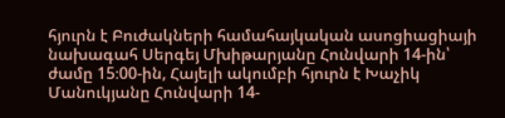հյուրն է Բուժակների համահայկական ասոցիացիայի նախագահ Սերգեյ Մխիթարյանը Հունվարի 14-ին՝ ժամը 15։00-ին, Հայելի ակումբի հյուրն է Խաչիկ Մանուկյանը Հունվարի 14-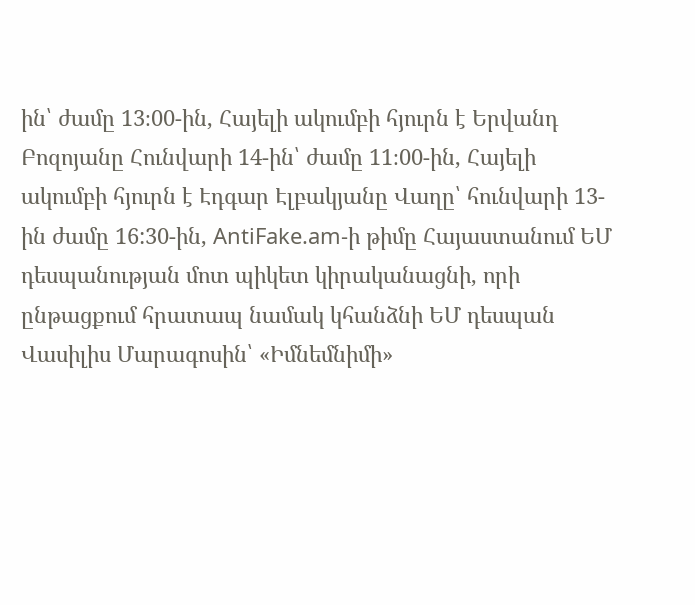ին՝ ժամը 13։00-ին, Հայելի ակումբի հյուրն է Երվանդ Բոզոյանը Հունվարի 14-ին՝ ժամը 11։00-ին, Հայելի ակումբի հյուրն է Էդգար Էլբակյանը Վաղը՝ հունվարի 13-ին ժամը 16:30-ին, AntiFake.am-ի թիմը Հայաստանում ԵՄ դեսպանության մոտ պիկետ կիրականացնի, որի ընթացքում հրատապ նամակ կհանձնի ԵՄ դեսպան Վասիլիս Մարագոսին՝ «Իմնեմնիմի»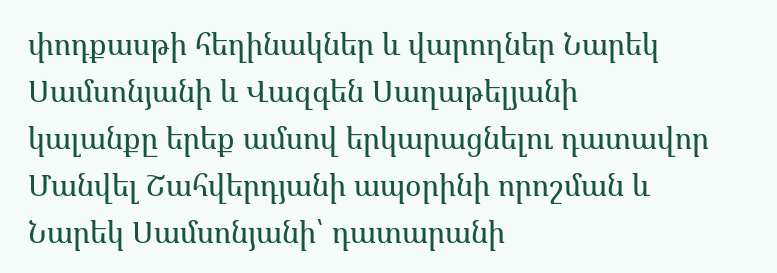փոդքասթի հեղինակներ և վարողներ Նարեկ Սամսոնյանի և Վազգեն Սաղաթելյանի կալանքը երեք ամսով երկարացնելու դատավոր Մանվել Շահվերդյանի ապօրինի որոշման և Նարեկ Սամսոնյանի՝ դատարանի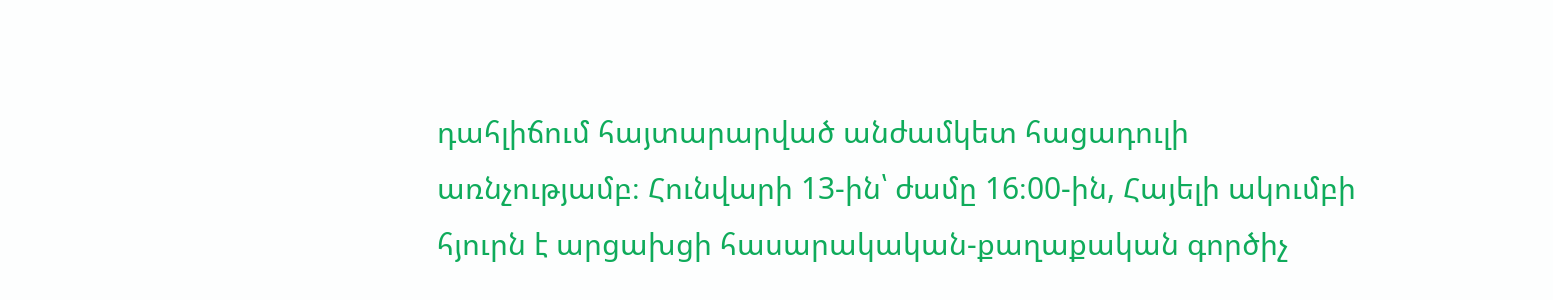դահլիճում հայտարարված անժամկետ հացադուլի առնչությամբ։ Հունվարի 13-ին՝ ժամը 16։00-ին, Հայելի ակումբի հյուրն է արցախցի հասարակական-քաղաքական գործիչ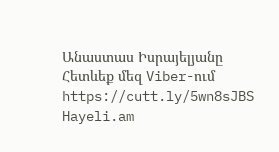Անաստաս Իսրայելյանը
Հետևեք մեզ Viber-ում https://cutt.ly/5wn8sJBS
Hayeli.am